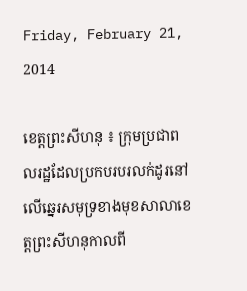Friday, February 21, 2014

ខេត្តព្រះសីហនុ ៖ ក្រុមប្រជាពលរដ្ឋដែលប្រកបរបរលក់ដូរនៅលើឆ្នេរសមុទ្រខាងមុខសាលាខេត្តព្រះសីហនុកាលពី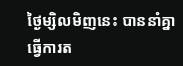ថ្ងៃម្សិលមិញនេះ បាននាំគ្នាធ្វើការត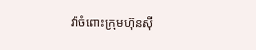វ៉ាចំពោះក្រុមហ៊ុនស៊ី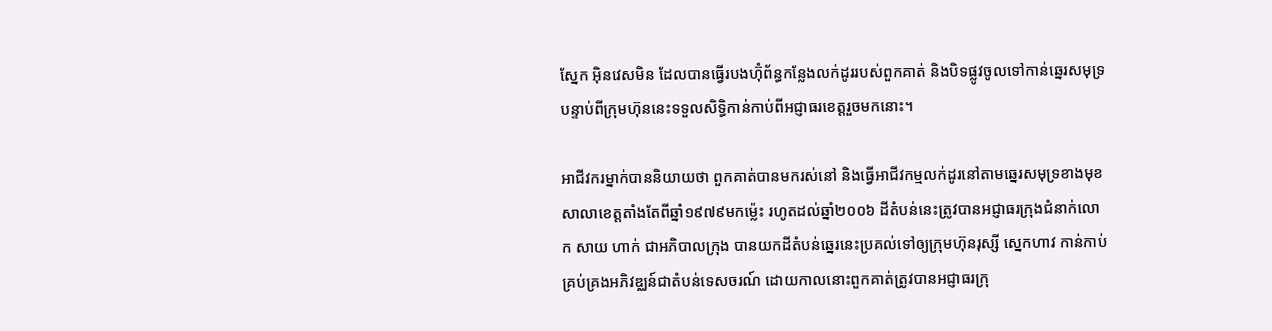ស្នែក អ៊ិនវេសមិន ដែលបានធ្វើរបងហ៊ុំព័ន្ធកន្លែងលក់ដូររបស់ពួកគាត់ និងបិទផ្លូវចូលទៅកាន់ឆ្នេរសមុទ្រ បន្ទាប់ពីក្រុមហ៊ុននេះទទួលសិទ្ធិកាន់កាប់ពីអជ្ញាធរខេត្តរួចមកនោះ។

អាជីវករម្នាក់បាននិយាយថា ពួកគាត់បានមករស់នៅ និងធ្វើអាជីវកម្មលក់ដូរនៅតាមឆ្នេរសមុទ្រខាងមុខសាលាខេត្តតាំងតែពីឆ្នាំ១៩៧៩មកម្ល៉េះ រហូតដល់ឆ្នាំ២០០៦ ដីតំបន់នេះត្រូវបានអជ្ញាធរក្រុងជំនាក់លោក សាយ ហាក់ ជាអភិបាលក្រុង បានយកដីតំបន់ឆ្នេរនេះប្រគល់ទៅឲ្យក្រុមហ៊ុនរុស្សី ស្នេកហាវ កាន់កាប់គ្រប់គ្រងអភិវឌ្ឈន៍ជាតំបន់ទេសចរណ៍ ដោយកាលនោះពួកគាត់ត្រូវបានអជ្ញាធរក្រុ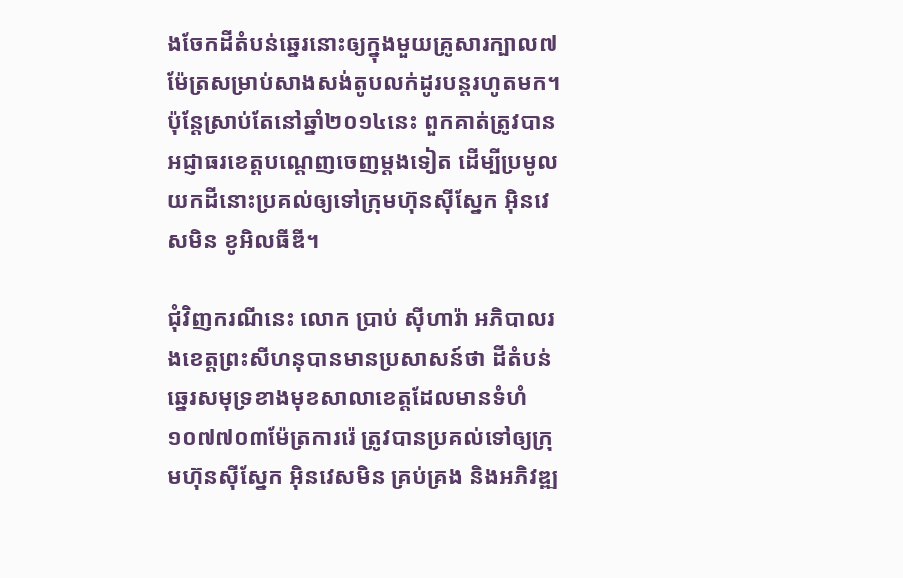ងចែកដីតំបន់ឆ្នេរនោះឲ្យក្នុងមួយគ្រូសារក្បាល៧ម៉ែត្រសម្រាប់សាងសង់តូបលក់ដូរបន្តរហូតមក។ ប៉ុន្តែស្រាប់តែនៅឆ្នាំ២០១៤នេះ ពួកគាត់ត្រូវបានអជ្ញាធរខេត្តបណ្តេញចេញម្តងទៀត ដើម្បីប្រមូលយកដីនោះប្រគល់ឲ្យទៅក្រុមហ៊ុនស៊ីស្នែក អ៊ិនវេសមិន ខូអិលធីឌី។

ជុំវិញករណីនេះ លោក ប្រាប់ ស៊ីហារ៉ា អភិបាលរងខេត្តព្រះសីហនុបានមានប្រសាសន៍ថា ដីតំបន់ឆ្នេរសមុទ្រខាងមុខសាលាខេត្តដែលមានទំហំ១០៧៧០៣ម៉ែត្រការរ៉េ ត្រូវបានប្រគល់ទៅឲ្យក្រុមហ៊ុនស៊ីស្នែក អ៊ិនវេសមិន គ្រប់គ្រង និងអភិវឌ្ឍ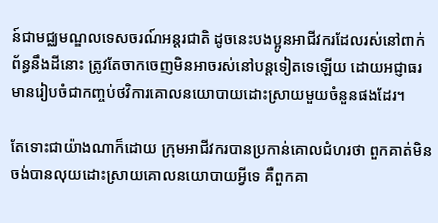ន៍ជាមជ្ឈមណ្ឌលទេសចរណ៍អន្តរជាតិ ដូចនេះបងប្អូនអាជីវករដែលរស់នៅពាក់ព័ន្ធនឹងដីនោះ ត្រូវតែចាកចេញមិនអាចរស់នៅបន្តទៀតទេឡើយ ដោយអជ្ញាធរមានរៀបចំជាកញ្ចប់ថវិការគោលនយោបាយដោះស្រាយមួយចំនួនផងដែរ។

តែទោះជាយ៉ាងណាក៏ដោយ ក្រុមអាជីវករបានប្រកាន់គោលជំហរថា ពួកគាត់មិនចង់បានលុយដោះស្រាយគោលនយោបាយអ្វីទេ គឺពួកគា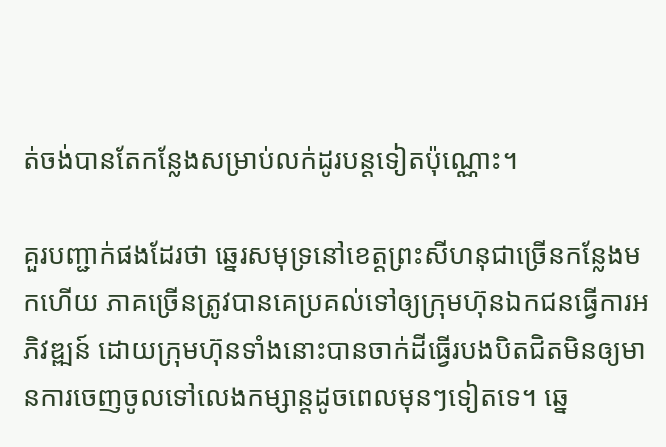ត់ចង់បានតែកន្លែងសម្រាប់លក់ដូរបន្តទៀតប៉ុណ្ណោះ។

គួរបញ្ជាក់ផងដែរថា ឆ្នេរសមុទ្រនៅខេត្តព្រះសីហនុជាច្រើនកន្លែងមកហើយ ភាគច្រើនត្រូវបានគេប្រគល់ទៅឲ្យក្រុមហ៊ុនឯកជនធ្វើការអភិវឌ្ឍន៍ ដោយក្រុមហ៊ុនទាំងនោះបានចាក់ដីធ្វើរបងបិតជិតមិនឲ្យមានការចេញចូលទៅលេងកម្សាន្តដូចពេលមុនៗទៀតទេ។ ឆ្នេ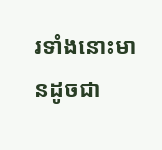រទាំងនោះមានដូចជា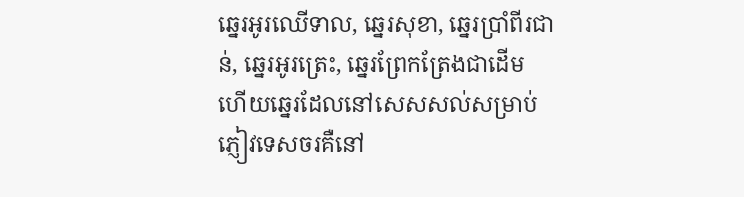ឆ្នេរអូរឈើទាល, ឆ្នេរសុខា, ឆ្នេរប្រាំពីរជាន់, ឆ្នេរអូរត្រេះ, ឆ្នេរព្រែកត្រែងជាដើម ហើយឆ្នេរដែលនៅសេសសល់សម្រាប់ភ្ញៀវទេសចរគឺនៅ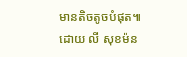មានតិចតូចបំផុត៕ ដោយ លី សុខម៉ន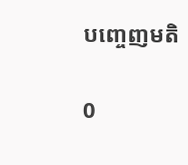បញ្ចេញមតិ

0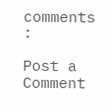comments :

Post a Comment